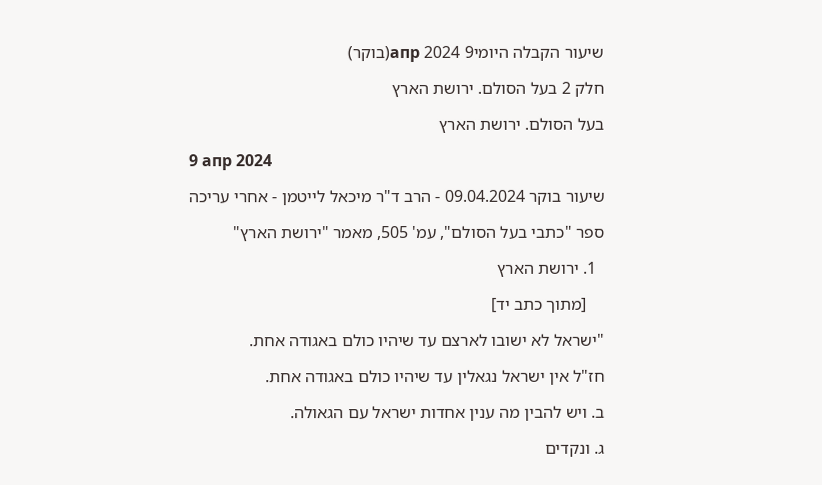שיעור הקבלה היומי9 апр 2024(בוקר)

חלק 2 בעל הסולם. ירושת הארץ

בעל הסולם. ירושת הארץ

9 апр 2024

שיעור בוקר 09.04.2024 - הרב ד"ר מיכאל לייטמן - אחרי עריכה

ספר "כתבי בעל הסולם", עמ' 505, מאמר "ירושת הארץ"

  1. ירושת הארץ

    [מתוך כתב יד]

"ישראל לא ישובו לארצם עד שיהיו כולם באגודה אחת.

חז"ל אין ישראל נגאלין עד שיהיו כולם באגודה אחת.

ב. ויש להבין מה ענין אחדות ישראל עם הגאולה.

ג. ונקדים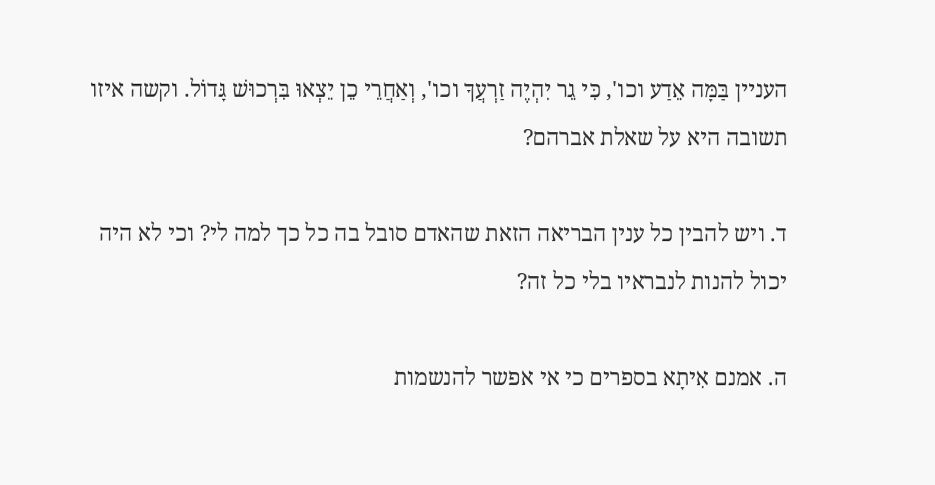העניין בַּמָּה אֵדַע וכו', כִּי גֵר יִהְיֶה זַרְעֲךָ וכו', וְאַחֲרֵי כֵן יֵצְאוּ בִּרְכוּשׁ גָּדוֹל. וקשה איזו תשובה היא על שאלת אברהם?

ד. ויש להבין כל ענין הבריאה הזאת שהאדם סובל בה כל כך למה לי? וכי לא היה יכול להנות לנבראיו בלי כל זה?

ה. אמנם אִיתָא בספרים כי אי אפשר להנשמות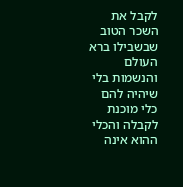לקבל את השכר הטוב שבשבילו ברא העולם והנשמות בלי שיהיה להם כלי מוכנת לקבלה והכלי ההוא אינה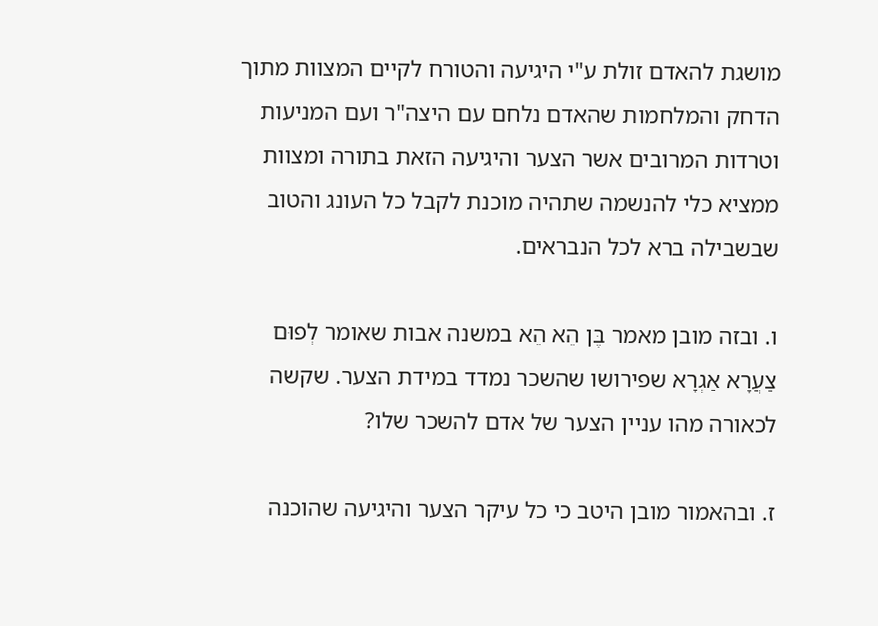מושגת להאדם זולת ע"י היגיעה והטורח לקיים המצוות מתוך הדחק והמלחמות שהאדם נלחם עם היצה"ר ועם המניעות וטרדות המרובים אשר הצער והיגיעה הזאת בתורה ומצוות ממציא כלי להנשמה שתהיה מוכנת לקבל כל העונג והטוב שבשבילה ברא לכל הנבראים.

ו. ובזה מובן מאמר בֶּן הֵא הֵא במשנה אבות שאומר לְפוּם צַעֲרָא אַגְרָא שפירושו שהשכר נמדד במידת הצער. שקשה לכאורה מהו עניין הצער של אדם להשכר שלו?

ז. ובהאמור מובן היטב כי כל עיקר הצער והיגיעה שהוכנה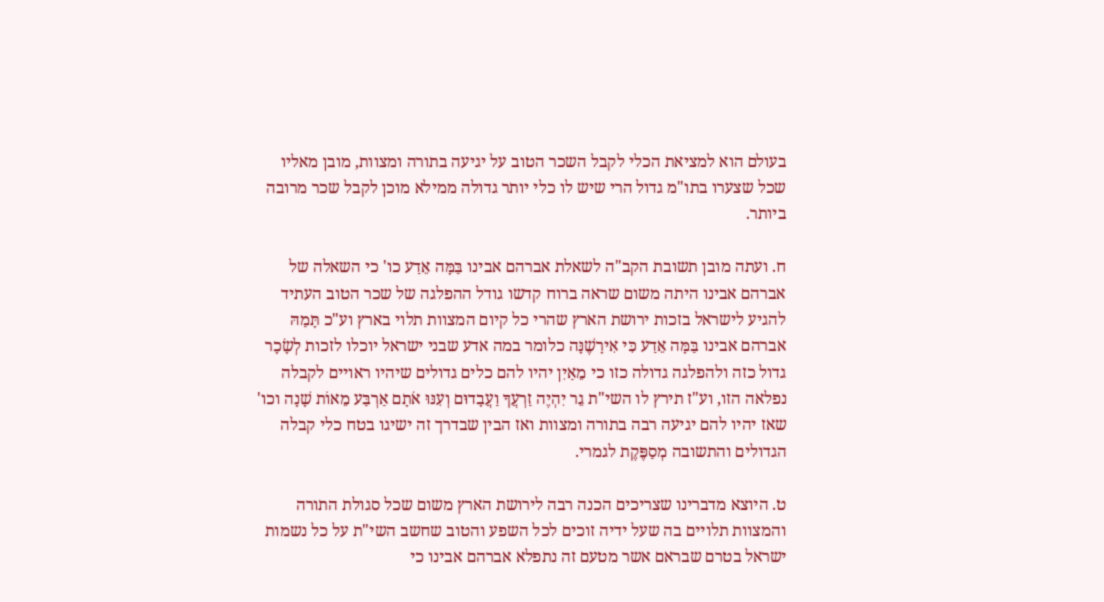בעולם הוא למציאת הכלי לקבל השכר הטוב על יגיעה בתורה ומצוות, מובן מאליו שכל שצערו בתו"מ גדול הרי שיש לו כלי יותר גדולה ממילא מוכן לקבל שכר מרובה ביותר.

ח. ועתה מובן תשובת הקב"ה לשאלת אברהם אבינו בַּמָּה אֵדַע כו' כי השאלה של אברהם אבינו היתה משום שראה ברוח קדשו גודל ההפלגה של שכר הטוב העתיד להגיע לישראל בזכות ירושת הארץ שהרי כל קיום המצוות תלוי בארץ וע"כ תָּמַהּ אברהם אבינו בַּמָּה אֵדַע כִּי אִירָשֶׁנָּה כלומר במה אדע שבני ישראל יוכלו לזכות לְשָׂכָר גדול כזה ולהפלגה גדולה כזו כי מֵאַיִן יהיו להם כלים גדולים שיהיו ראויים לקבלה נפלאה הזו, וע"ז תירץ לו השי"ת גֵר יִהְיֶה זַרְעֲךָ וַעֲבָדוּם וְעִנּוּ אׂתָם אַרְבַּע מֵאוֹת שָׁנָה וכו' שאז יהיו להם יגיעה רבה בתורה ומצוות ואז הבין שבדרך זה ישיגו בטח כלי קבלה הגדולים והתשובה מְסַפֶּקֶת לגמרי.

ט. היוצא מדברינו שצריכים הכנה רבה לירושת הארץ משום שכל סגולת התורה והמצוות תלויים בה שעל ידיה זוכים לכל השפע והטוב שחשב השי"ת על כל נשמות ישראל בטרם שבראם אשר מטעם זה נתפלא אברהם אבינו כי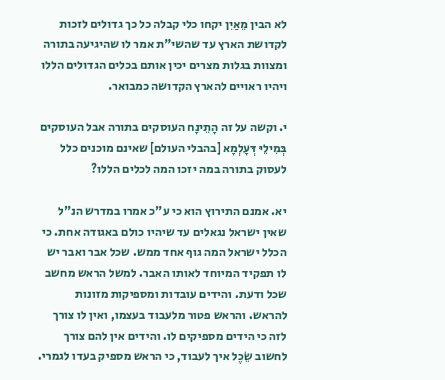לא הבין מֵאַיִן יקחו כלי קבלה כל כך גדולים לזכות לקדושת הארץ עד שהשי"ת אמר לו שהיגיעה בתורה ומצוות בגלות מצרים יכין אותם בכלים הגדולים הללו ויהיו ראויים להארץ הקדושה כמבואר.

י. וקשה על זה הָתֵינָח העוסקים בתורה אבל העוסקים בְּמִילֵיּ דְּעָלְמָא [בהבלי העולם] שאינם מוכנים כלל לעסוק בתורה במה יזכו המה לכלים הללו?

יא. אמנם התירוץ הוא כי ע"כ אמרו במדרש הנ"ל שאין ישראל נגאלים עד שיהיו כולם באגודה אחת. כי הכלל ישראל המה גוף אחד ממש. שכל אבר ואבר יש לו תפקיד המיוחד לאותו האבר. למשל הראש מחשב שכל ודעת. והידים עובדות ומספיקות מזונות להראש. והראש פטור מלעבוד בעצמו, ואין לו צורך לזה כי הידים מספיקים לו. והידים אין להם צורך לחשוב שֵׂכֶל איך לעבוד, כי הראש מספיק בעדו לגמרי.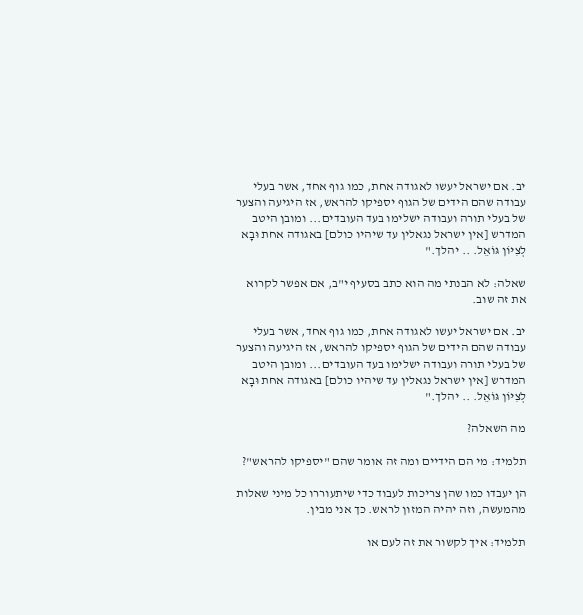יב. אם ישראל יעשו לאגודה אחת, כמו גוף אחד, אשר בעלי עבודה שהם הידים של הגוף יספיקו להראש, אז היגיעה והצער של בעלי תורה ועבודה ישלימו בעד העובדים... ומובן היטב המדרש [אין ישראל נגאלין עד שיהיו כולם] באגודה אחת וּבָא לְצִיּוֹן גּוֹאֵל. .. יהלך."

שאלה: לא הבנתי מה הוא כתב בסעיף י"ב, אם אפשר לקרוא את זה שוב.

יב. אם ישראל יעשו לאגודה אחת, כמו גוף אחד, אשר בעלי עבודה שהם הידים של הגוף יספיקו להראש, אז היגיעה והצער של בעלי תורה ועבודה ישלימו בעד העובדים... ומובן היטב המדרש [אין ישראל נגאלין עד שיהיו כולם] באגודה אחת וּבָא לְצִיּוֹן גּוֹאֵל. .. יהלך."

מה השאלה?

תלמיד: מי הם הידיים ומה זה אומר שהם "יספיקו להראש"?

הן יעבדו כמו שהן צריכות לעבוד כדי שיתעוררו כל מיני שאלות מהמעשה, וזה יהיה המזון לראש. כך אני מבין.

תלמיד: איך לקשור את זה לעם או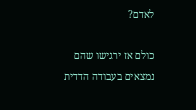לאדם?

כולם אז ירגישו שהם נמצאים בעבודה הדדית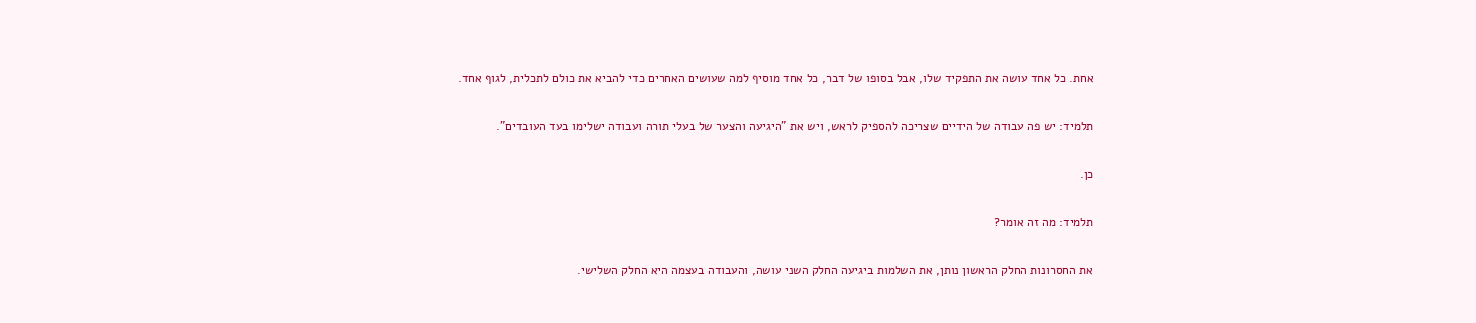אחת. כל אחד עושה את התפקיד שלו, אבל בסופו של דבר, כל אחד מוסיף למה שעושים האחרים כדי להביא את כולם לתכלית, לגוף אחד.

תלמיד: יש פה עבודה של הידיים שצריכה להספיק לראש, ויש את "היגיעה והצער של בעלי תורה ועבודה ישלימו בעד העובדים".

כן.

תלמיד: מה זה אומר?

את החסרונות החלק הראשון נותן, את השלמות ביגיעה החלק השני עושה, והעבודה בעצמה היא החלק השלישי.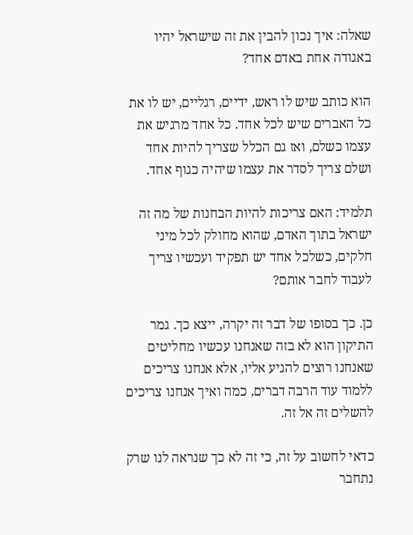שאלה: איך נכון להבין את זה שישראל יהיו באגודה אחת באדם אחד?

הוא כותב שיש לו ראש, ידיים, רגליים, יש לו את כל האברים שיש לכל אחד. כל אחד מרגיש את עצמו כשלם, ואז גם הכלל שצריך להיות אחד ושלם צריך לסדר את עצמו שיהיה כגוף אחד.

תלמיד: האם צריכות להיות הבחנות של מה זה ישראל בתוך האדם, שהוא מחולק לכל מיני חלקים, כשלכל אחד יש תפקיד ועכשיו צריך לעבוד לחבר אותם?

כן. כך בסופו של דבר זה יקרה, ייצא כך. גמר התיקון הוא לא בזה שאנחנו עכשיו מחליטים שאנחנו רוצים להגיע אליו, אלא אנחנו צריכים ללמוד עוד הרבה דברים, כמה ואיך אנחנו צריכים להשלים זה אל זה.

כדאי לחשוב על זה, כי זה לא כך שנראה לנו שרק נתחבר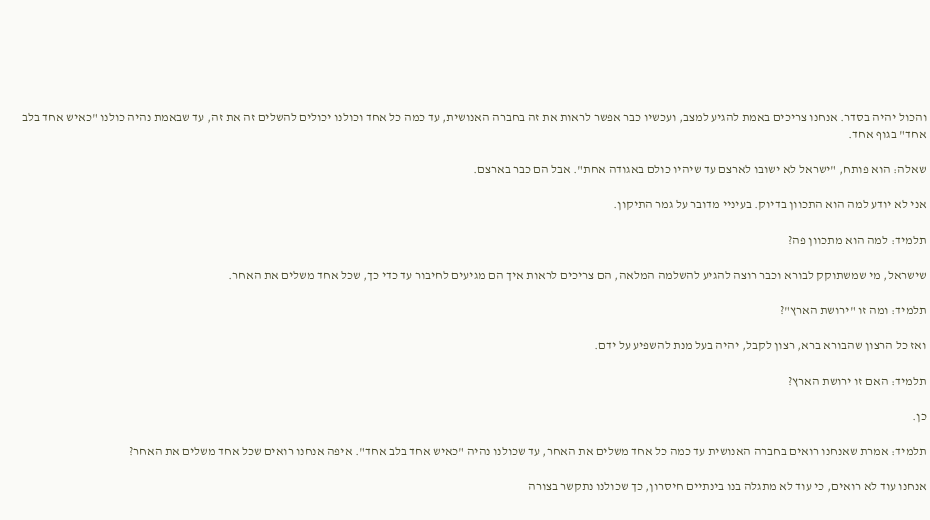והכול יהיה בסדר. אנחנו צריכים באמת להגיע למצב, ועכשיו כבר אפשר לראות את זה בחברה האנושית, עד כמה כל אחד וכולנו יכולים להשלים זה את זה, עד שבאמת נהיה כולנו "כאיש אחד בלב אחד" בגוף אחד.

שאלה: הוא פותח, "ישראל לא ישובו לארצם עד שיהיו כולם באגודה אחת". אבל הם כבר בארצם.

אני לא יודע למה הוא התכוון בדיוק. בעיניי מדובר על גמר התיקון.

תלמיד: למה הוא מתכוון פה?

שישראל, מי שמשתוקק לבורא וכבר רוצה להגיע להשלמה המלאה, הם צריכים לראות איך הם מגיעים לחיבור עד כדי כך, שכל אחד משלים את האחר.

תלמיד: ומה זו "ירושת הארץ"?

ואז כל הרצון שהבורא ברא, רצון לקבל, יהיה בעל מנת להשפיע על ידם.

תלמיד: האם זו ירושת הארץ?

כן.

תלמיד: אמרת שאנחנו רואים בחברה האנושית עד כמה כל אחד משלים את האחר, עד שכולנו נהיה "כאיש אחד בלב אחד". איפה אנחנו רואים שכל אחד משלים את האחר?

אנחנו עוד לא רואים, כי עוד לא מתגלה בנו בינתיים חיסרון, כך שכולנו נתקשר בצורה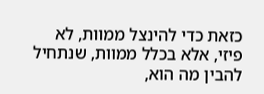כזאת כדי להינצל ממוות, לא פיזי, אלא בכלל ממוות, שנתחיל להבין מה הוא,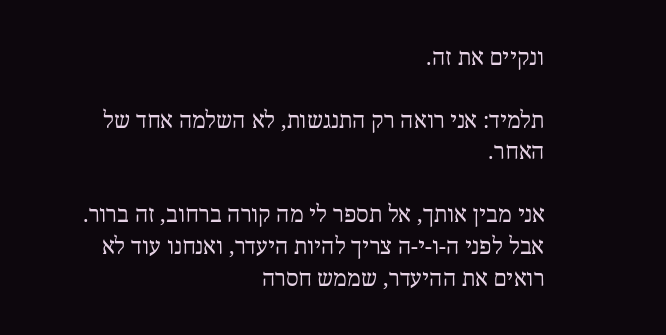ונקיים את זה.

תלמיד: אני רואה רק התנגשות, לא השלמה אחד של האחר.

אני מבין אותך, אל תספר לי מה קורה ברחוב, זה ברור. אבל לפני ה-ו-י-ה צריך להיות היעדר, ואנחנו עוד לא רואים את ההיעדר, שממש חסרה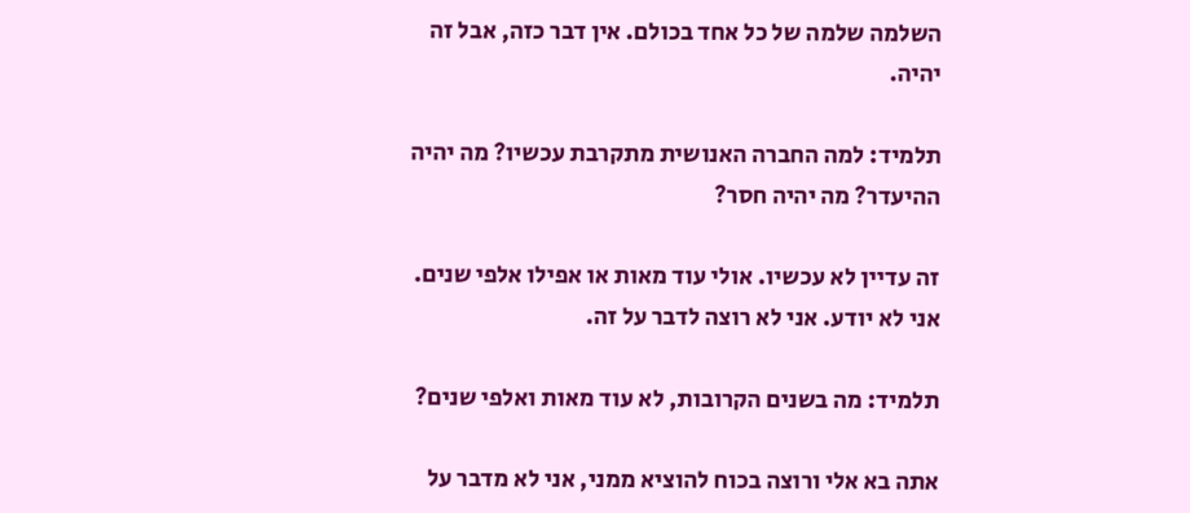השלמה שלמה של כל אחד בכולם. אין דבר כזה, אבל זה יהיה.

תלמיד: למה החברה האנושית מתקרבת עכשיו? מה יהיה ההיעדר? מה יהיה חסר?

זה עדיין לא עכשיו. אולי עוד מאות או אפילו אלפי שנים. אני לא יודע. אני לא רוצה לדבר על זה.

תלמיד: מה בשנים הקרובות, לא עוד מאות ואלפי שנים?

אתה בא אלי ורוצה בכוח להוציא ממני, אני לא מדבר על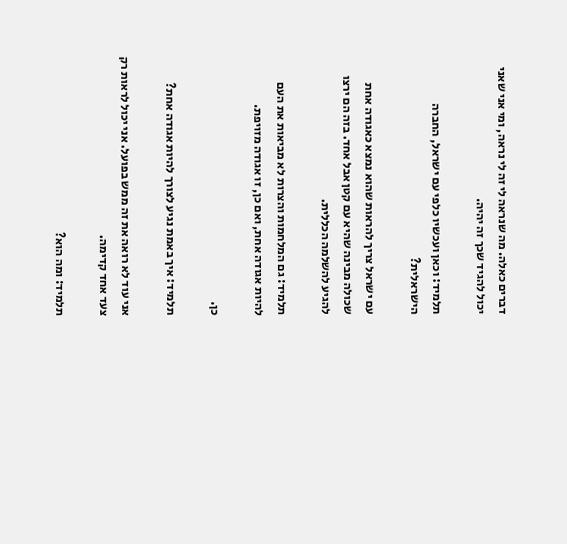דברים כאלה. מה שנראה לי זה לי נראה, ומי אני שאני יכול להגיד שכך זה יהיה.

תלמיד: וכאן ועכשיו כלפי עם ישראל, החברה הישראלית?

עם ישראל צריך להראות שהוא נמצא כאגודה אחת שכולה מבינה שהיא עם קטן אבל אחד. בזה הם ירצו להגיע להשלמה הכללית.

תלמיד: גם המלחמות והצרות לא מביאות את העם להיות אגודה אחת, ואם כן, זו אגודה מזויפת.

כן.

תלמיד: איך באמת נגיע לצורך להיות אגודה אחת?

אני עוד לא רואה את זה ממש בפועל. אני יכול לראות רק צעד אחד קדימה.

תלמיד: ומה הוא?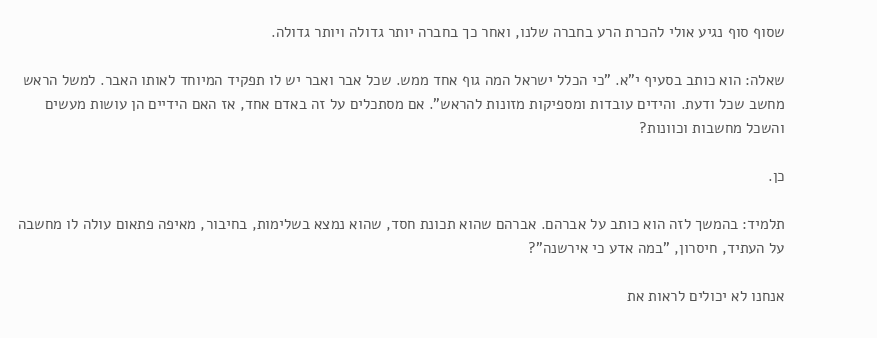שסוף סוף נגיע אולי להכרת הרע בחברה שלנו, ואחר כך בחברה יותר גדולה ויותר גדולה.

שאלה: הוא כותב בסעיף י"א. "כי הכלל ישראל המה גוף אחד ממש. שכל אבר ואבר יש לו תפקיד המיוחד לאותו האבר. למשל הראש מחשב שכל ודעת. והידים עובדות ומספיקות מזונות להראש". אם מסתכלים על זה באדם אחד, אז האם הידיים הן עושות מעשים והשכל מחשבות וכוונות?

כן.

תלמיד: בהמשך לזה הוא כותב על אברהם. אברהם שהוא תכונת חסד, שהוא נמצא בשלימות, בחיבור, מאיפה פתאום עולה לו מחשבה על העתיד, חיסרון, "במה אדע כי אירשנה"?

אנחנו לא יכולים לראות את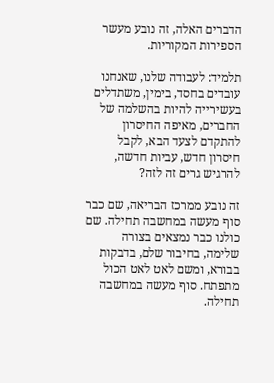הדברים האלה, זה נובע מעשר הספירות המקוריות.

תלמיד: לעבודה שלנו, שאנחנו עובדים בחסד, בימין, משתדלים בעשירייה להיות בהשלמה של החברים, מאיפה החיסרון להתקדם לצעד הבא, לקבל חיסרון חדש, עביות חדשה, להרגיש גרים זה לזה?

זה נובע ממרכז הבריאה, שם כבר סוף מעשה במחשבה תחילה. שם כולנו כבר נמצאים בצורה שלימה, בחיבור שלם, בדבקות בבורא, ומשם לאט לאט הכול מתפתח. סוף מעשה במחשבה תחילה.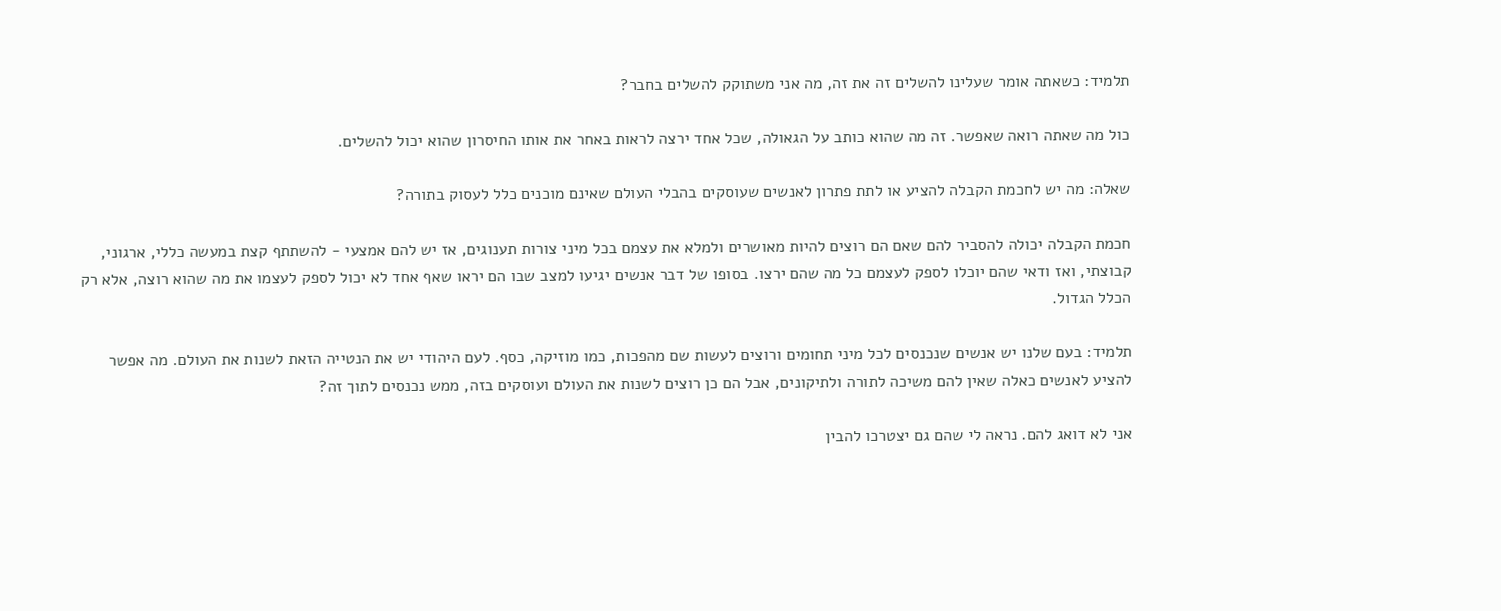תלמיד: כשאתה אומר שעלינו להשלים זה את זה, מה אני משתוקק להשלים בחבר?

כול מה שאתה רואה שאפשר. זה מה שהוא כותב על הגאולה, שכל אחד ירצה לראות באחר את אותו החיסרון שהוא יכול להשלים.

שאלה: מה יש לחכמת הקבלה להציע או לתת פתרון לאנשים שעוסקים בהבלי העולם שאינם מוכנים כלל לעסוק בתורה?

חכמת הקבלה יכולה להסביר להם שאם הם רוצים להיות מאושרים ולמלא את עצמם בכל מיני צורות תענוגים, אז יש להם אמצעי - להשתתף קצת במעשה כללי, ארגוני, קבוצתי, ואז ודאי שהם יוכלו לספק לעצמם כל מה שהם ירצו. בסופו של דבר אנשים יגיעו למצב שבו הם יראו שאף אחד לא יכול לספק לעצמו את מה שהוא רוצה, אלא רק הכלל הגדול.

תלמיד: בעם שלנו יש אנשים שנכנסים לכל מיני תחומים ורוצים לעשות שם מהפכות, כמו מוזיקה, כסף. לעם היהודי יש את הנטייה הזאת לשנות את העולם. מה אפשר להציע לאנשים כאלה שאין להם משיכה לתורה ולתיקונים, אבל הם כן רוצים לשנות את העולם ועוסקים בזה, ממש נכנסים לתוך זה?

אני לא דואג להם. נראה לי שהם גם יצטרכו להבין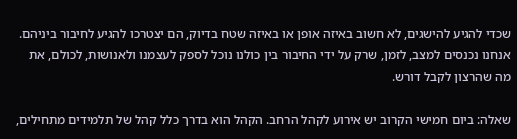שכדי להגיע להישגים, לא חשוב באיזה אופן או באיזה שטח בדיוק, הם יצטרכו להגיע לחיבור ביניהם. אנחנו נכנסים למצב, לזמן, שרק על ידי החיבור בין כולנו נוכל לספק לעצמנו ולאנושות, לכולם, את מה שהרצון לקבל דורש.

שאלה: ביום חמישי הקרוב יש אירוע לקהל הרחב. הקהל הוא בדרך כלל קהל של תלמידים מתחילים,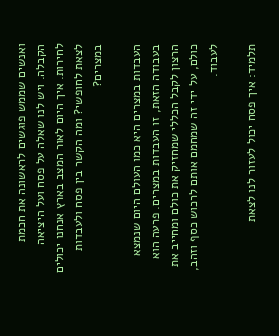ואנשים שממש פוגשים לראשונה את חכמת הקבלה. ויש לנו שאלה על פסח ועל היציאה לחירות. איך היום לאור המצב בארץ אנחנו יכולים לצאת לחופשי? ומה הקשר בין פסח ולעבדות במצרים?

העבדות במצרים היא כמו העולם היום שנמצא בעבודה הזאת, זו העבדות במצרים. פרעה הוא הרצון לקבל הכללי שמחזיק את כולם ומחייב את כולם, על ידי זה שמחמם אותם לרכוש כסף וזהב, לעבוד.

תלמיד: איך פסח יכול לעזור לנו לצאת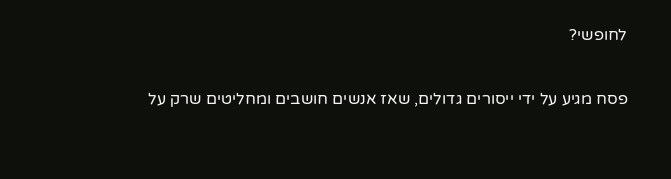לחופשי?

פסח מגיע על ידי ייסורים גדולים, שאז אנשים חושבים ומחליטים שרק על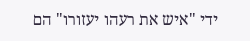ידי "איש את רעהו יעזורו" הם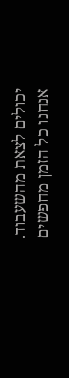יכולים לצאת מהשעבוד. אנחנו כל הזמן מחפשים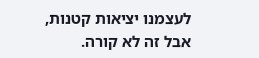לעצמנו יציאות קטנות, אבל זה לא קורה.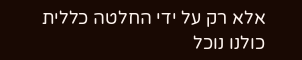אלא רק על ידי החלטה כללית כולנו נוכל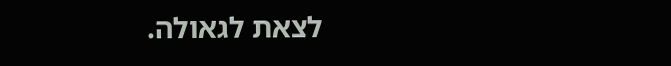לצאת לגאולה.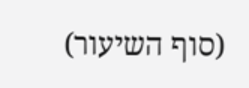(סוף השיעור)